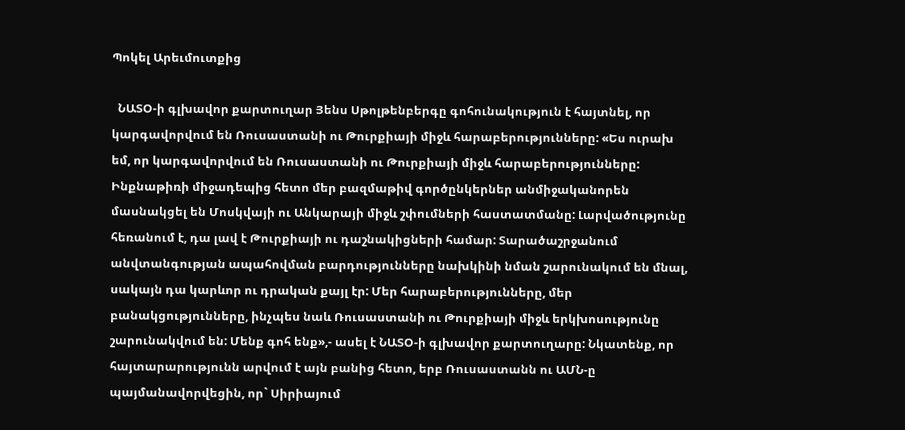Պոկել Արեւմուտքից

  ՆԱՏՕ-ի գլխավոր քարտուղար Յենս Սթոլթենբերգը գոհունակություն է հայտնել, որ կարգավորվում են Ռուսաստանի ու Թուրքիայի միջև հարաբերությունները: «Ես ուրախ եմ, որ կարգավորվում են Ռուսաստանի ու Թուրքիայի միջև հարաբերությունները: Ինքնաթիռի միջադեպից հետո մեր բազմաթիվ գործընկերներ անմիջականորեն մասնակցել են Մոսկվայի ու Անկարայի միջև շփումների հաստատմանը: Լարվածությունը հեռանում է, դա լավ է Թուրքիայի ու դաշնակիցների համար: Տարածաշրջանում անվտանգության ապահովման բարդությունները նախկինի նման շարունակում են մնալ, սակայն դա կարևոր ու դրական քայլ էր: Մեր հարաբերությունները, մեր բանակցությունները, ինչպես նաև Ռուսաստանի ու Թուրքիայի միջև երկխոսությունը շարունակվում են: Մենք գոհ ենք»,- ասել է ՆԱՏՕ-ի գլխավոր քարտուղարը: Նկատենք, որ հայտարարությունն արվում է այն բանից հետո, երբ Ռուսաստանն ու ԱՄՆ-ը պայմանավորվեցին, որ` Սիրիայում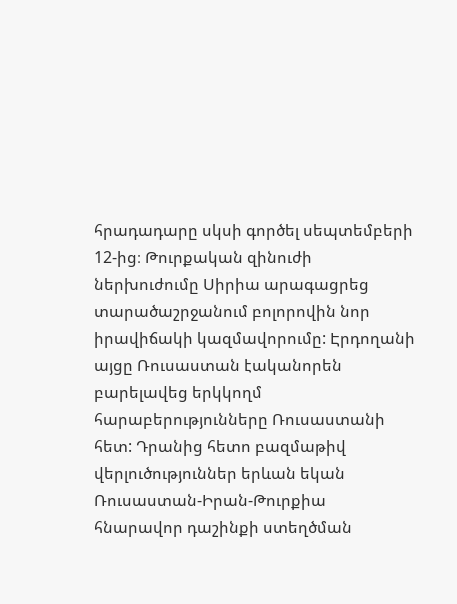հրադադարը սկսի գործել սեպտեմբերի 12-ից։ Թուրքական զինուժի ներխուժումը Սիրիա արագացրեց տարածաշրջանում բոլորովին նոր իրավիճակի կազմավորումը: Էրդողանի այցը Ռուսաստան էականորեն բարելավեց երկկողմ հարաբերությունները Ռուսաստանի հետ: Դրանից հետո բազմաթիվ վերլուծություններ երևան եկան Ռուսաստան-Իրան-Թուրքիա հնարավոր դաշինքի ստեղծման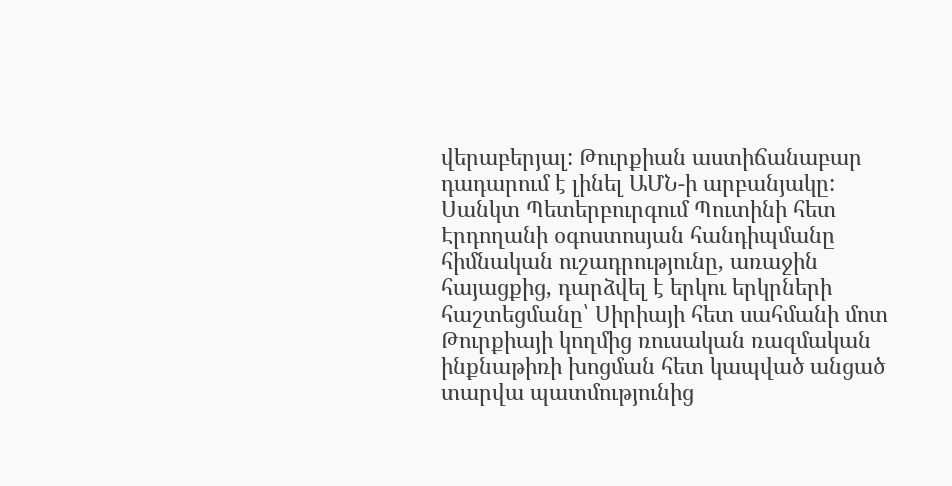վերաբերյալ: Թուրքիան աստիճանաբար դադարում է լինել ԱՄՆ-ի արբանյակը: Սանկտ Պետերբուրգում Պուտինի հետ Էրդողանի օգոստոսյան հանդիպմանը հիմնական ուշադրությունը, առաջին հայացքից, դարձվել է երկու երկրների հաշտեցմանը՝ Սիրիայի հետ սահմանի մոտ Թուրքիայի կողմից ռուսական ռազմական ինքնաթիռի խոցման հետ կապված անցած տարվա պատմությունից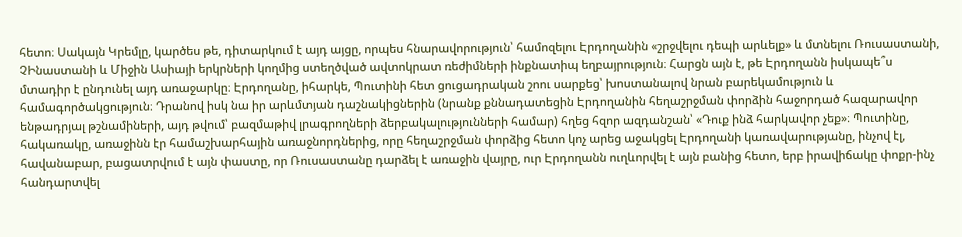հետո։ Սակայն Կրեմլը, կարծես թե, դիտարկում է այդ այցը, որպես հնարավորություն՝ համոզելու Էրդողանին «շրջվելու դեպի արևելք» և մտնելու Ռուսաստանի, ՉԻնաստանի և Միջին Ասիայի երկրների կողմից ստեղծված ավտոկրատ ռեժիմների ինքնատիպ եղբայրություն։ Հարցն այն է, թե Էրդողանն իսկապե՞ս մտադիր է ընդունել այդ առաջարկը։ Էրդողանը, իհարկե, Պուտինի հետ ցուցադրական շոու սարքեց՝ խոստանալով նրան բարեկամություն և համագործակցություն։ Դրանով իսկ նա իր արևմտյան դաշնակիցներին (նրանք քննադատեցին Էրդողանին հեղաշրջման փորձին հաջորդած հազարավոր ենթադրյալ թշնամիների, այդ թվում՝ բազմաթիվ լրագրողների ձերբակալությունների համար) հղեց հզոր ազդանշան՝ «Դուք ինձ հարկավոր չեք»։ Պուտինը, հակառակը, առաջինն էր համաշխարհային առաջնորդներից, որը հեղաշրջման փորձից հետո կոչ արեց աջակցել Էրդողանի կառավարությանը, ինչով էլ, հավանաբար, բացատրվում է այն փաստը, որ Ռուսաստանը դարձել է առաջին վայրը, ուր Էրդողանն ուղևորվել է այն բանից հետո, երբ իրավիճակը փոքր-ինչ հանդարտվել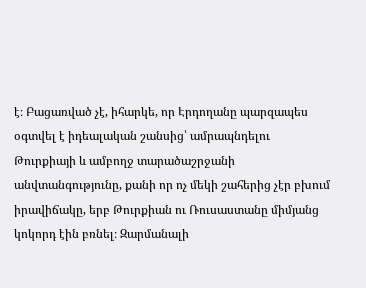է։ Բացառված չէ, իհարկե, որ Էրդողանը պարզապես օգտվել է իդեալական շանսից՝ ամրապնդելու Թուրքիայի և ամբողջ տարածաշրջանի անվտանգությունը, քանի որ ոչ մեկի շահերից չէր բխում իրավիճակը, երբ Թուրքիան ու Ռուսաստանը միմյանց կոկորդ էին բռնել։ Զարմանալի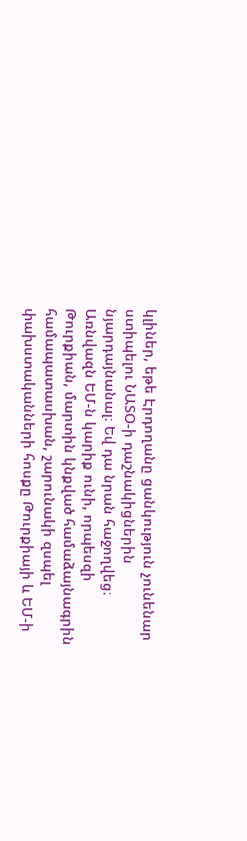կլիներ, եթե Էրդողանը ցանկություն չունենար ստիպելու ՆԱՏՕ-ի դաշնակիցներին նյարդայնանալ։ Եվ դա նրան հաջողվեց։ Առնվազն ԵՄ-ն կարիք ունի, որպեսզի Թուրքիան, մարտին կնքված համաձայնագրին համապատասխան, շարունակի զսպել փախստականների հոսքը Թուրքիայի և ԵՄ-ի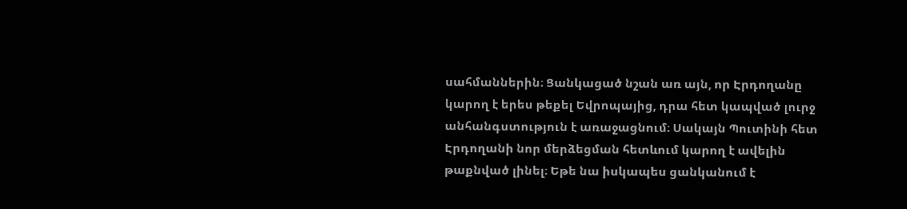սահմաններին։ Ցանկացած նշան առ այն, որ Էրդողանը կարող է երես թեքել Եվրոպայից, դրա հետ կապված լուրջ անհանգստություն է առաջացնում։ Սակայն Պուտինի հետ Էրդողանի նոր մերձեցման հետևում կարող է ավելին թաքնված լինել։ Եթե նա իսկապես ցանկանում է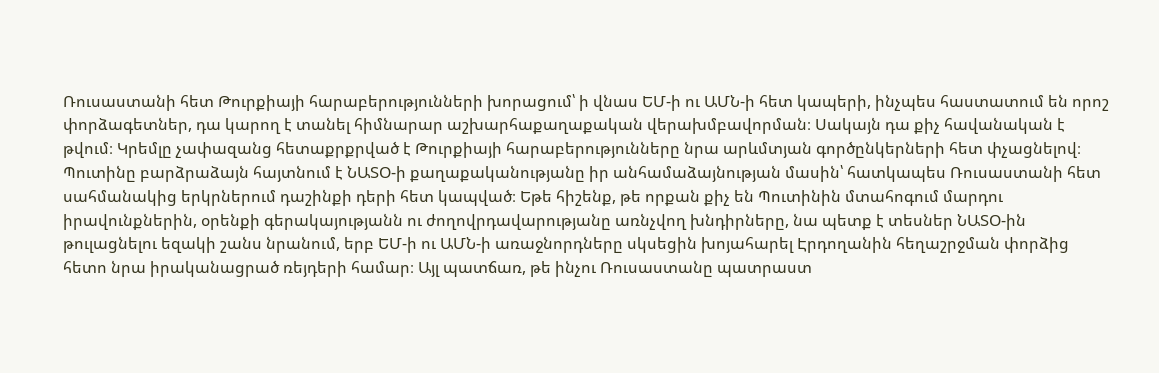Ռուսաստանի հետ Թուրքիայի հարաբերությունների խորացում՝ ի վնաս ԵՄ-ի ու ԱՄՆ-ի հետ կապերի, ինչպես հաստատում են որոշ փորձագետներ, դա կարող է տանել հիմնարար աշխարհաքաղաքական վերախմբավորման։ Սակայն դա քիչ հավանական է թվում։ Կրեմլը չափազանց հետաքրքրված է Թուրքիայի հարաբերությունները նրա արևմտյան գործընկերների հետ փչացնելով։ Պուտինը բարձրաձայն հայտնում է ՆԱՏՕ-ի քաղաքականությանը իր անհամաձայնության մասին՝ հատկապես Ռուսաստանի հետ սահմանակից երկրներում դաշինքի դերի հետ կապված։ Եթե հիշենք, թե որքան քիչ են Պուտինին մտահոգում մարդու իրավունքներին, օրենքի գերակայությանն ու ժողովրդավարությանը առնչվող խնդիրները, նա պետք է տեսներ ՆԱՏՕ-ին թուլացնելու եզակի շանս նրանում, երբ ԵՄ-ի ու ԱՄՆ-ի առաջնորդները սկսեցին խոյահարել Էրդողանին հեղաշրջման փորձից հետո նրա իրականացրած ռեյդերի համար։ Այլ պատճառ, թե ինչու Ռուսաստանը պատրաստ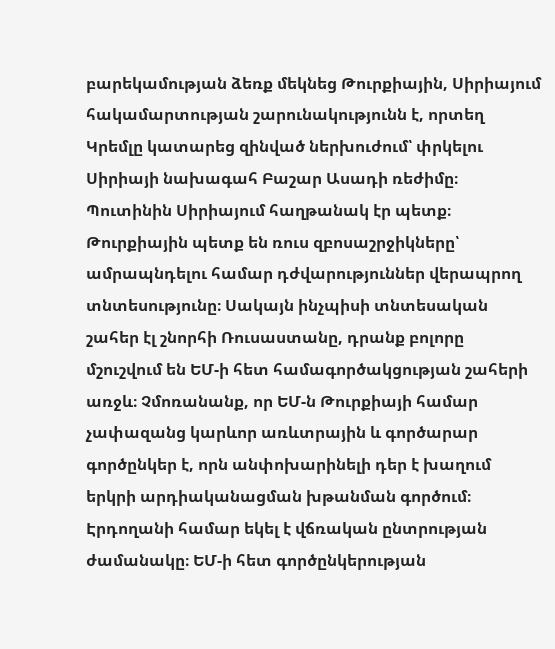բարեկամության ձեռք մեկնեց Թուրքիային, Սիրիայում հակամարտության շարունակությունն է, որտեղ Կրեմլը կատարեց զինված ներխուժում՝ փրկելու Սիրիայի նախագահ Բաշար Ասադի ռեժիմը։ Պուտինին Սիրիայում հաղթանակ էր պետք։ Թուրքիային պետք են ռուս զբոսաշրջիկները՝ ամրապնդելու համար դժվարություններ վերապրող տնտեսությունը։ Սակայն ինչպիսի տնտեսական շահեր էլ շնորհի Ռուսաստանը, դրանք բոլորը մշուշվում են ԵՄ-ի հետ համագործակցության շահերի առջև։ Չմոռանանք, որ ԵՄ-ն Թուրքիայի համար չափազանց կարևոր առևտրային և գործարար գործընկեր է, որն անփոխարինելի դեր է խաղում երկրի արդիականացման խթանման գործում։ Էրդողանի համար եկել է վճռական ընտրության ժամանակը։ ԵՄ-ի հետ գործընկերության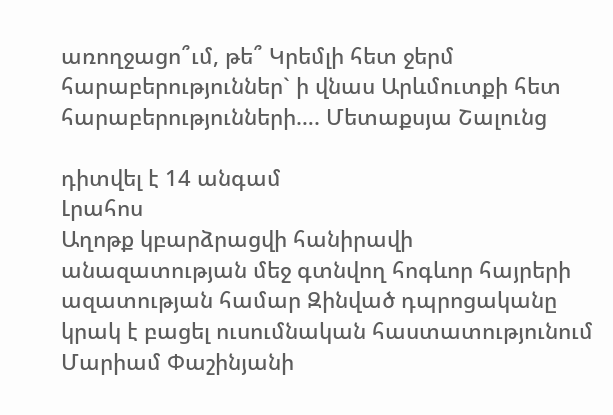առողջացո՞ւմ, թե՞ Կրեմլի հետ ջերմ հարաբերություններ` ի վնաս Արևմուտքի հետ հարաբերությունների…. Մետաքսյա Շալունց

դիտվել է 14 անգամ
Լրահոս
Աղոթք կբարձրացվի հանիրավի անազատության մեջ գտնվող հոգևոր հայրերի ազատության համար Զինված դպրոցականը կրակ է բացել ուսումնական հաստատությունում Մարիամ Փաշինյանի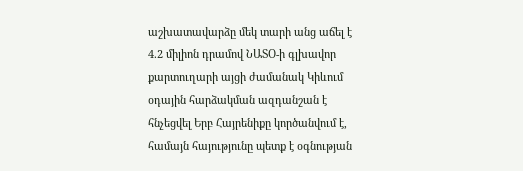աշխատավարձը մեկ տարի անց աճել է 4.2 միլիոն դրամով ՆԱՏՕ-ի գլխավոր քարտուղարի այցի ժամանակ Կիևում օդային հարձակման ազդանշան է հնչեցվել Երբ Հայրենիքը կործանվում է, համայն հայությունը պետք է օգնության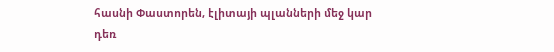հասնի Փաստորեն, էլիտայի պլանների մեջ կար դեռ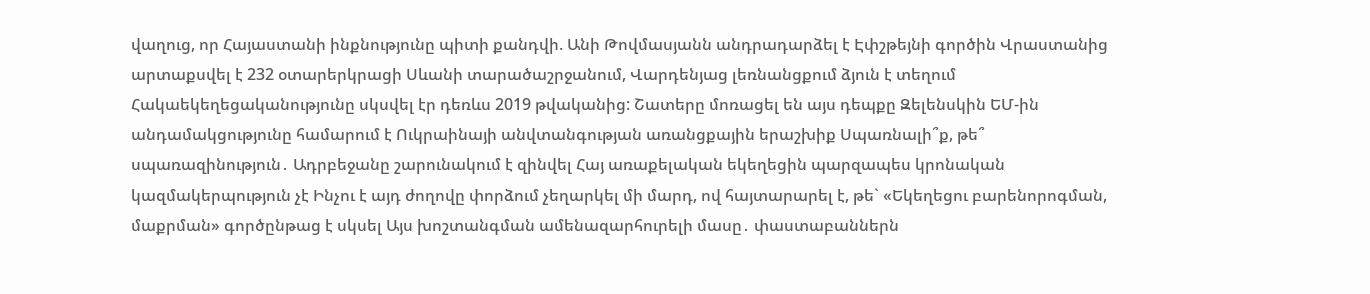վաղուց, որ Հայաստանի ինքնությունը պիտի քանդվի. Անի Թովմասյանն անդրադարձել է Էփշթեյնի գործին Վրաստանից արտաքսվել է 232 օտարերկրացի Սևանի տարածաշրջանում, Վարդենյաց լեռնանցքում ձյուն է տեղում Հակաեկեղեցականությունը սկսվել էր դեռևս 2019 թվականից: Շատերը մոռացել են այս դեպքը Զելենսկին ԵՄ-ին անդամակցությունը համարում է Ուկրաինայի անվտանգության առանցքային երաշխիք Սպառնալի՞ք, թե՞ սպառազինություն․ Ադրբեջանը շարունակում է զինվել Հայ առաքելական եկեղեցին պարզապես կրոնական կազմակերպություն չէ Ինչու է այդ ժողովը փորձում չեղարկել մի մարդ, ով հայտարարել է, թե` «Եկեղեցու բարենորոգման, մաքրման» գործընթաց է սկսել Այս խոշտանգման ամենազարհուրելի մասը․ փաստաբաններն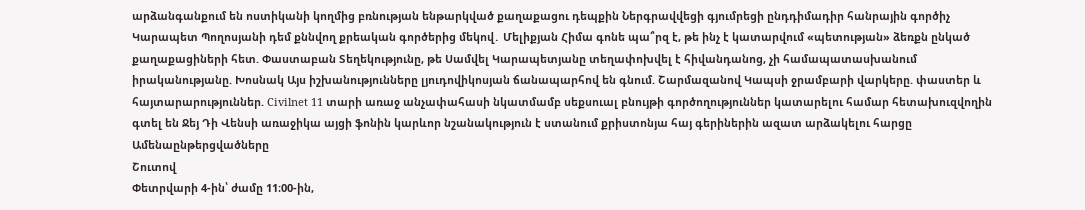արձանգանքում են ոստիկանի կողմից բռնության ենթարկված քաղաքացու դեպքին Ներգրավվեցի գյումրեցի ընդդիմադիր հանրային գործիչ Կարապետ Պողոսյանի դեմ քննվող քրեական գործերից մեկով․ Մելիքյան Հիմա գոնե պա՞րզ է, թե ինչ է կատարվում «պետության» ձեռքն ընկած քաղաքացիների հետ. Փաստաբան Տեղեկությունը, թե Սամվել Կարապետյանը տեղափոխվել է հիվանդանոց, չի համապատասխանում իրականությանը. Խոսնակ Այս իշխանությունները լյուդովիկոսյան ճանապարհով են գնում. Շարմազանով Կապսի ջրամբարի վարկերը. փաստեր և հայտարարություններ. Civilnet 11 տարի առաջ անչափահասի նկատմամբ սեքսուալ բնույթի գործողություններ կատարելու համար հետախուզվողին գտել են Ջեյ Դի Վենսի առաջիկա այցի ֆոնին կարևոր նշանակություն է ստանում քրիստոնյա հայ գերիներին ազատ արձակելու հարցը
Ամենաընթերցվածները
Շուտով
Փետրվարի 4-ին՝ ժամը 11։00-ին,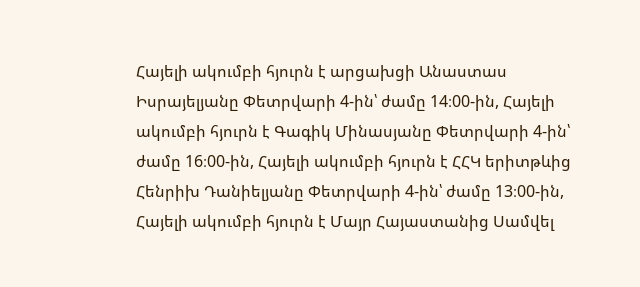Հայելի ակումբի հյուրն է արցախցի Անաստաս Իսրայելյանը Փետրվարի 4-ին՝ ժամը 14։00-ին, Հայելի ակումբի հյուրն է Գագիկ Մինասյանը Փետրվարի 4-ին՝ ժամը 16։00-ին, Հայելի ակումբի հյուրն է ՀՀԿ երիտթևից Հենրիխ Դանիելյանը Փետրվարի 4-ին՝ ժամը 13։00-ին, Հայելի ակումբի հյուրն է Մայր Հայաստանից Սամվել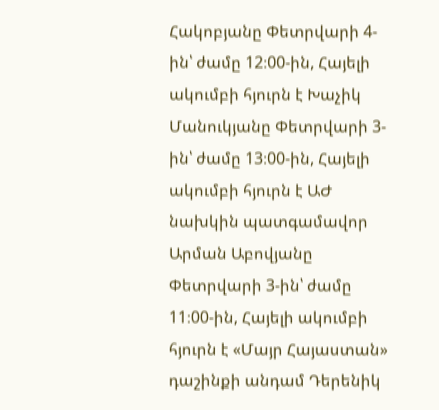Հակոբյանը Փետրվարի 4-ին՝ ժամը 12։00-ին, Հայելի ակումբի հյուրն է Խաչիկ Մանուկյանը Փետրվարի 3-ին՝ ժամը 13։00-ին, Հայելի ակումբի հյուրն է ԱԺ նախկին պատգամավոր Արման Աբովյանը Փետրվարի 3-ին՝ ժամը 11։00-ին, Հայելի ակումբի հյուրն է «Մայր Հայաստան» դաշինքի անդամ Դերենիկ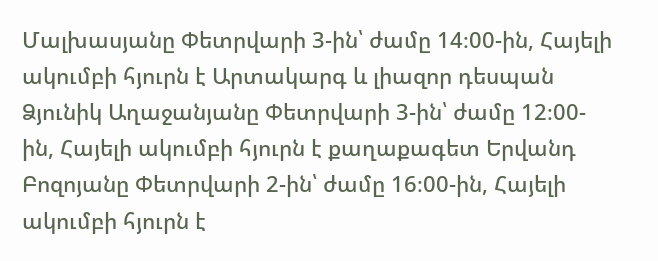Մալխասյանը Փետրվարի 3-ին՝ ժամը 14։00-ին, Հայելի ակումբի հյուրն է Արտակարգ և լիազոր դեսպան Ձյունիկ Աղաջանյանը Փետրվարի 3-ին՝ ժամը 12։00-ին, Հայելի ակումբի հյուրն է քաղաքագետ Երվանդ Բոզոյանը Փետրվարի 2-ին՝ ժամը 16։00-ին, Հայելի ակումբի հյուրն է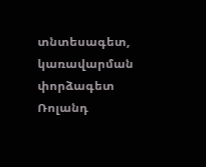տնտեսագետ, կառավարման փորձագետ Ռոլանդ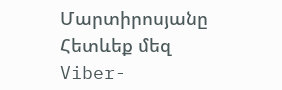Մարտիրոսյանը
Հետևեք մեզ Viber-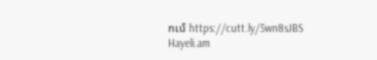ում https://cutt.ly/5wn8sJBS
Hayeli.am